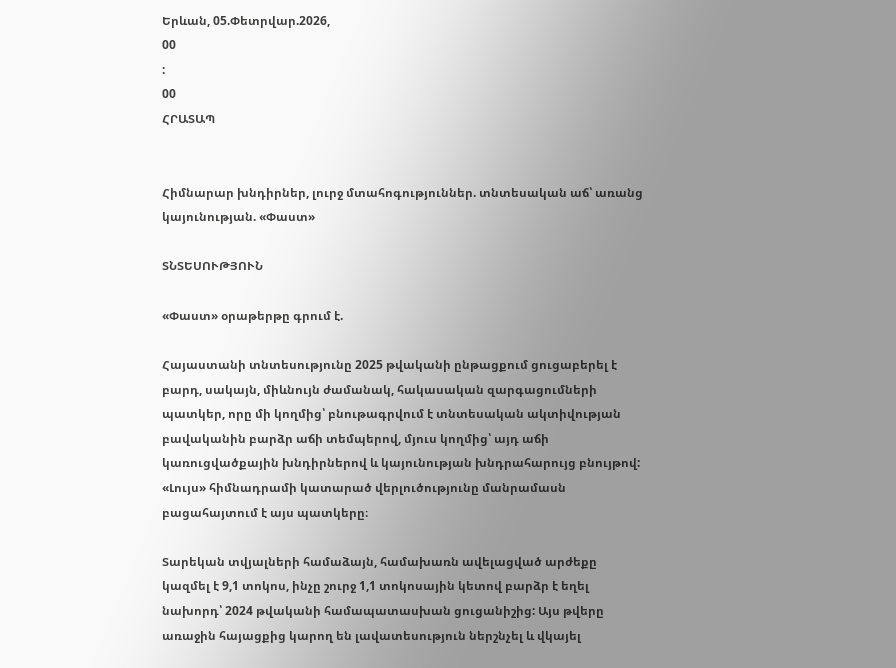Երևան, 05.Փետրվար.2026,
00
:
00
ՀՐԱՏԱՊ


Հիմնարար խնդիրներ, լուրջ մտահոգություններ. տնտեսական աճ՝ առանց կայունության. «Փաստ»

ՏՆՏԵՍՈՒԹՅՈՒՆ

«Փաստ» օրաթերթը գրում է.

Հայաստանի տնտեսությունը 2025 թվականի ընթացքում ցուցաբերել է բարդ, սակայն, միևնույն ժամանակ, հակասական զարգացումների պատկեր, որը մի կողմից՝ բնութագրվում է տնտեսական ակտիվության բավականին բարձր աճի տեմպերով, մյուս կողմից՝ այդ աճի կառուցվածքային խնդիրներով և կայունության խնդրահարույց բնույթով: «Լույս» հիմնադրամի կատարած վերլուծությունը մանրամասն բացահայտում է այս պատկերը։

Տարեկան տվյալների համաձայն, համախառն ավելացված արժեքը կազմել է 9,1 տոկոս, ինչը շուրջ 1,1 տոկոսային կետով բարձր է եղել նախորդ՝ 2024 թվականի համապատասխան ցուցանիշից: Այս թվերը առաջին հայացքից կարող են լավատեսություն ներշնչել և վկայել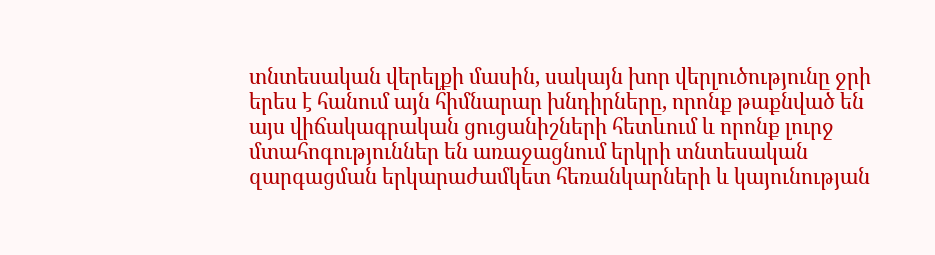տնտեսական վերելքի մասին, սակայն խոր վերլուծությունը ջրի երես է հանում այն հիմնարար խնդիրները, որոնք թաքնված են այս վիճակագրական ցուցանիշների հետևում և որոնք լուրջ մտահոգություններ են առաջացնում երկրի տնտեսական զարգացման երկարաժամկետ հեռանկարների և կայունության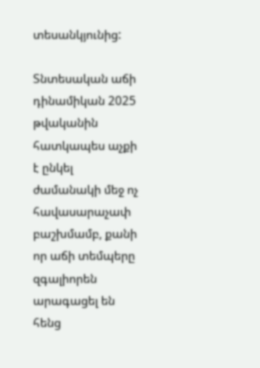տեսանկյունից:

Տնտեսական աճի դինամիկան 2025 թվականին հատկապես աչքի է ընկել ժամանակի մեջ ոչ հավասարաչափ բաշխմամբ, քանի որ աճի տեմպերը զգալիորեն արագացել են հենց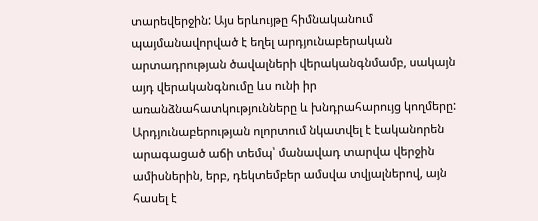տարեվերջին: Այս երևույթը հիմնականում պայմանավորված է եղել արդյունաբերական արտադրության ծավալների վերականգնմամբ, սակայն այդ վերականգնումը ևս ունի իր առանձնահատկությունները և խնդրահարույց կողմերը: Արդյունաբերության ոլորտում նկատվել է էականորեն արագացած աճի տեմպ՝ մանավադ տարվա վերջին ամիսներին, երբ, դեկտեմբեր ամսվա տվյալներով, այն հասել է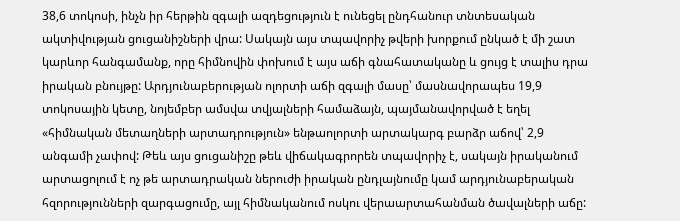38,6 տոկոսի, ինչն իր հերթին զգալի ազդեցություն է ունեցել ընդհանուր տնտեսական ակտիվության ցուցանիշների վրա: Սակայն այս տպավորիչ թվերի խորքում ընկած է մի շատ կարևոր հանգամանք, որը հիմնովին փոխում է այս աճի գնահատականը և ցույց է տալիս դրա իրական բնույթը: Արդյունաբերության ոլորտի աճի զգալի մասը՝ մասնավորապես 19,9 տոկոսային կետը, նոյեմբեր ամսվա տվյալների համաձայն, պայմանավորված է եղել «հիմնական մետաղների արտադրություն» ենթաոլորտի արտակարգ բարձր աճով՝ 2,9 անգամի չափով: Թեև այս ցուցանիշը թեև վիճակագրորեն տպավորիչ է, սակայն իրականում արտացոլում է ոչ թե արտադրական ներուժի իրական ընդլայնումը կամ արդյունաբերական հզորությունների զարգացումը, այլ հիմնականում ոսկու վերաարտահանման ծավալների աճը: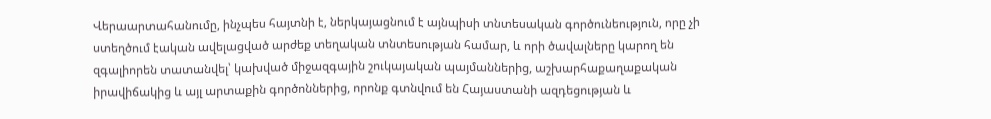Վերաարտահանումը, ինչպես հայտնի է, ներկայացնում է այնպիսի տնտեսական գործունեություն, որը չի ստեղծում էական ավելացված արժեք տեղական տնտեսության համար, և որի ծավալները կարող են զգալիորեն տատանվել՝ կախված միջազգային շուկայական պայմաններից, աշխարհաքաղաքական իրավիճակից և այլ արտաքին գործոններից, որոնք գտնվում են Հայաստանի ազդեցության և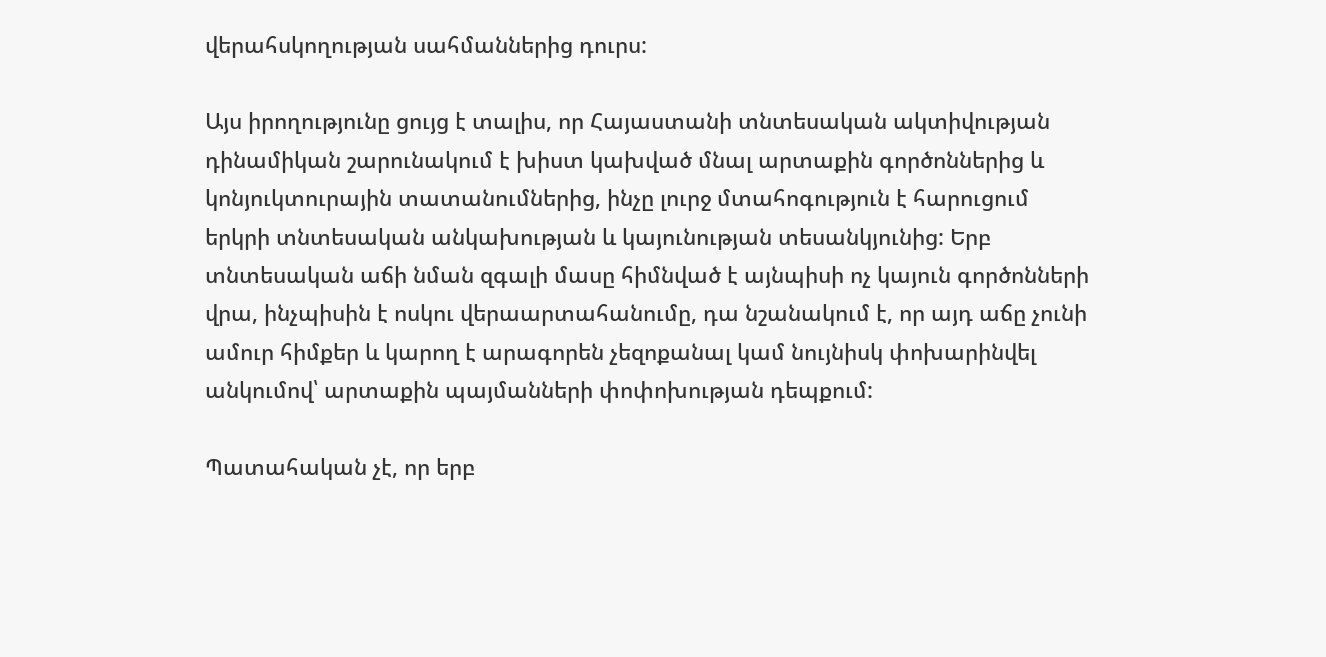վերահսկողության սահմաններից դուրս:

Այս իրողությունը ցույց է տալիս, որ Հայաստանի տնտեսական ակտիվության դինամիկան շարունակում է խիստ կախված մնալ արտաքին գործոններից և կոնյուկտուրային տատանումներից, ինչը լուրջ մտահոգություն է հարուցում երկրի տնտեսական անկախության և կայունության տեսանկյունից: Երբ տնտեսական աճի նման զգալի մասը հիմնված է այնպիսի ոչ կայուն գործոնների վրա, ինչպիսին է ոսկու վերաարտահանումը, դա նշանակում է, որ այդ աճը չունի ամուր հիմքեր և կարող է արագորեն չեզոքանալ կամ նույնիսկ փոխարինվել անկումով՝ արտաքին պայմանների փոփոխության դեպքում:

Պատահական չէ, որ երբ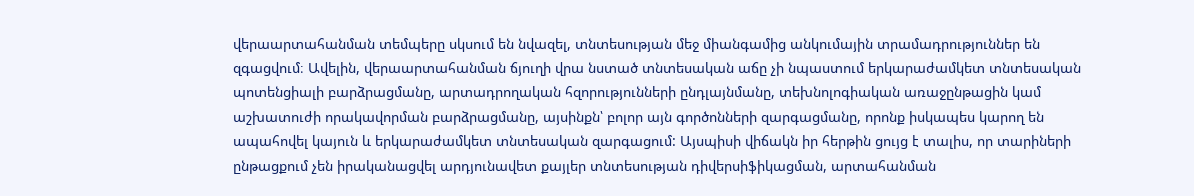վերաարտահանման տեմպերը սկսում են նվազել, տնտեսության մեջ միանգամից անկումային տրամադրություններ են զգացվում։ Ավելին, վերաարտահանման ճյուղի վրա նստած տնտեսական աճը չի նպաստում երկարաժամկետ տնտեսական պոտենցիալի բարձրացմանը, արտադրողական հզորությունների ընդլայնմանը, տեխնոլոգիական առաջընթացին կամ աշխատուժի որակավորման բարձրացմանը, այսինքն՝ բոլոր այն գործոնների զարգացմանը, որոնք իսկապես կարող են ապահովել կայուն և երկարաժամկետ տնտեսական զարգացում: Այսպիսի վիճակն իր հերթին ցույց է տալիս, որ տարիների ընթացքում չեն իրականացվել արդյունավետ քայլեր տնտեսության դիվերսիֆիկացման, արտահանման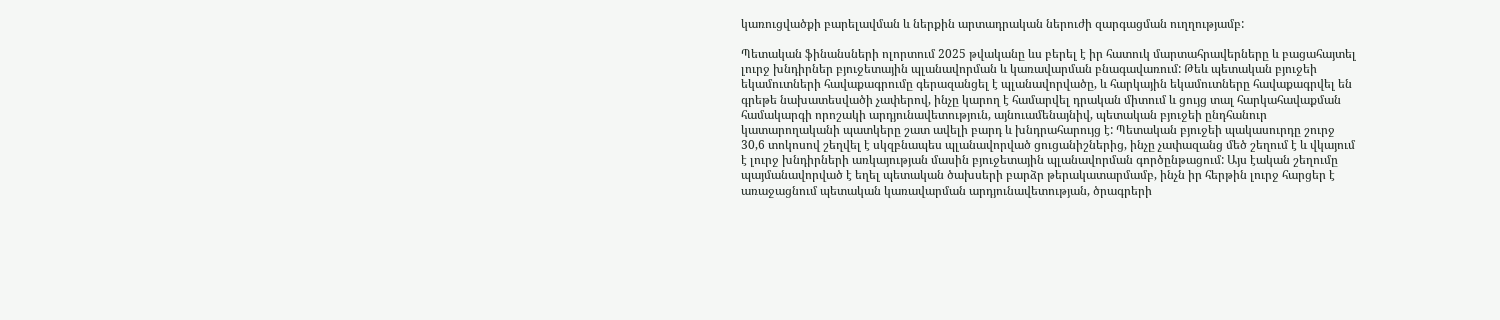կառուցվածքի բարելավման և ներքին արտադրական ներուժի զարգացման ուղղությամբ:

Պետական ֆինանսների ոլորտում 2025 թվականը ևս բերել է իր հատուկ մարտահրավերները և բացահայտել լուրջ խնդիրներ բյուջետային պլանավորման և կառավարման բնագավառում: Թեև պետական բյուջեի եկամուտների հավաքագրումը գերազանցել է պլանավորվածը, և հարկային եկամուտները հավաքագրվել են գրեթե նախատեսվածի չափերով, ինչը կարող է համարվել դրական միտում և ցույց տալ հարկահավաքման համակարգի որոշակի արդյունավետություն, այնուամենայնիվ, պետական բյուջեի ընդհանուր կատարողականի պատկերը շատ ավելի բարդ և խնդրահարույց է: Պետական բյուջեի պակասուրդը շուրջ 30,6 տոկոսով շեղվել է սկզբնապես պլանավորված ցուցանիշներից, ինչը չափազանց մեծ շեղում է և վկայում է լուրջ խնդիրների առկայության մասին բյուջետային պլանավորման գործընթացում: Այս էական շեղումը պայմանավորված է եղել պետական ծախսերի բարձր թերակատարմամբ, ինչն իր հերթին լուրջ հարցեր է առաջացնում պետական կառավարման արդյունավետության, ծրագրերի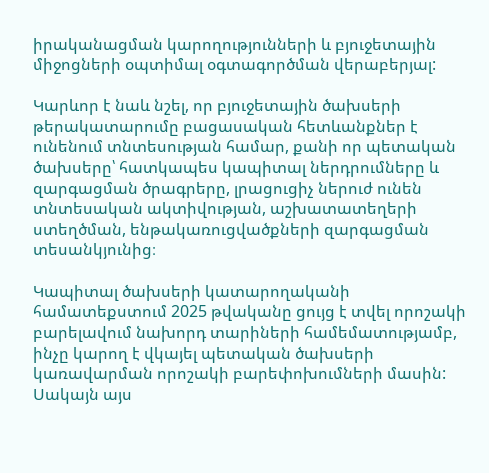իրականացման կարողությունների և բյուջետային միջոցների օպտիմալ օգտագործման վերաբերյալ:

Կարևոր է նաև նշել, որ բյուջետային ծախսերի թերակատարումը բացասական հետևանքներ է ունենում տնտեսության համար, քանի որ պետական ծախսերը՝ հատկապես կապիտալ ներդրումները և զարգացման ծրագրերը, լրացուցիչ ներուժ ունեն տնտեսական ակտիվության, աշխատատեղերի ստեղծման, ենթակառուցվածքների զարգացման տեսանկյունից։

Կապիտալ ծախսերի կատարողականի համատեքստում 2025 թվականը ցույց է տվել որոշակի բարելավում նախորդ տարիների համեմատությամբ, ինչը կարող է վկայել պետական ծախսերի կառավարման որոշակի բարեփոխումների մասին: Սակայն այս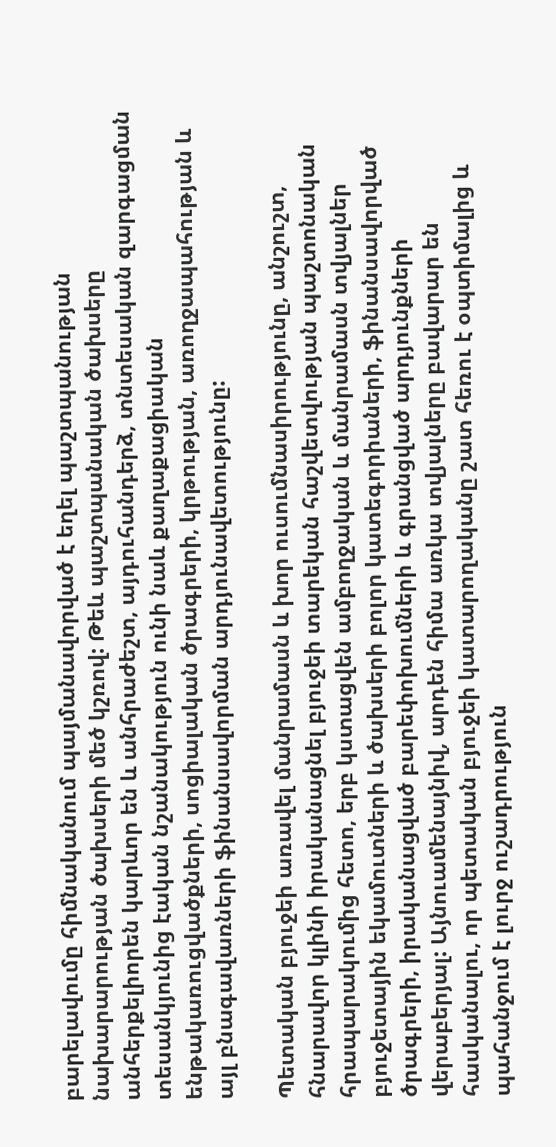բարելավումը հիմնականում պայմանավորված է եղել պաշտպանության նախարարության ծախսերի մեծ կշռով: Թեև պաշտպանական ծախսերը անհերքելիորեն կարևոր են և անհրաժեշտ, այդուհանդերձ, տնտեսական զարգացման տեսանկյունից էական նշանակություն ունի նաև քաղաքացիական ենթակառուցվածքների, սոցիալական ծրագրերի, կրթության, առողջապահության և այլ բնագավառների ֆինանսավորման արդյունավետությունը:

Պետական բյուջեի առավել մանրամասն և խոր ուսումնասիրությունը, անշուշտ, հնարավոր կլինի իրականացնել բյուջեի տարեկան հաշվետվության պաշտոնական հրապարակումից հետո, երբ կստացվեն ամբողջական և մանրամասն տվյալներ բյուջետային եկամուտների և ծախսերի բոլոր կատեգորիաների, ֆինանսավորված ծրագրերի, իրականացված բարեփոխումների և գրանցված արդյունքների վերաբերյալ: Այնուամենայնիվ, արդեն հիմա առկա տվյալները բավարար են հասկանալու, որ պետական բյուջեի կատարողականը շատ հեռու է օպտիմալից և պահանջում է լուրջ ուշադրություն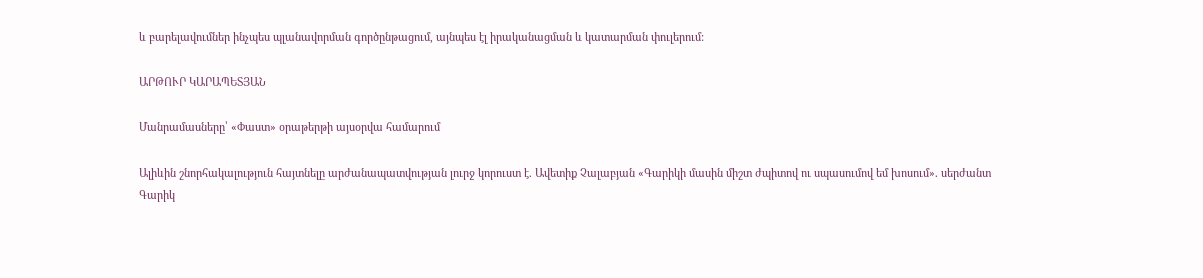և բարելավումներ ինչպես պլանավորման գործընթացում, այնպես էլ իրականացման և կատարման փուլերում:

ԱՐԹՈՒՐ ԿԱՐԱՊԵՏՅԱՆ

Մանրամասները՝ «Փաստ» օրաթերթի այսօրվա համարում

Ալիևին շնորհակալություն հայտնելը արժանապատվության լուրջ կորուստ է. Ավետիք Չալաբյան «Գարիկի մասին միշտ ժպիտով ու սպասումով եմ խոսում». սերժանտ Գարիկ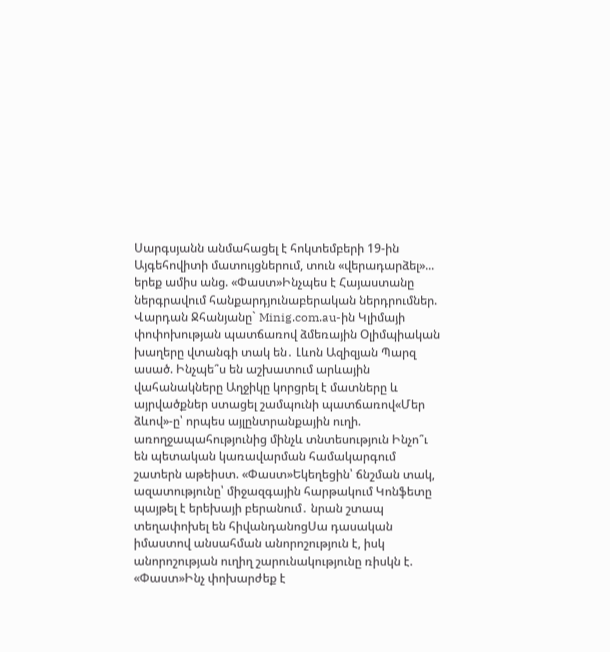Սարգսյանն անմահացել է հոկտեմբերի 19-ին Այգեհովիտի մատույցներում, տուն «վերադարձել»... երեք ամիս անց. «Փաստ»Ինչպես է Հայաստանը ներգրավում հանքարդյունաբերական ներդրումներ. Վարդան Ջհանյանը` Minig.com.au-ին Կլիմայի փոփոխության պատճառով ձմեռային Օլիմպիական խաղերը վտանգի տակ են․ Լևոն Ազիզյան Պարզ ասած. Ինչպե՞ս են աշխատում արևային վահանակները Աղջիկը կորցրել է մատները և այրվածքներ ստացել շամպունի պատճառով«Մեր ձևով»-ը՝ որպես այլընտրանքային ուղի. առողջապահությունից մինչև տնտեսություն Ինչո՞ւ են պետական կառավարման համակարգում շատերն աթեիստ. «Փաստ»Եկեղեցին՝ ճնշման տակ, ազատությունը՝ միջազգային հարթակում Կոնֆետը պայթել է երեխայի բերանում․ նրան շտապ տեղափոխել են հիվանդանոցՍա դասական իմաստով անսահման անորոշություն է, իսկ անորոշության ուղիղ շարունակությունը ռիսկն է. «Փաստ»Ինչ փոխարժեք է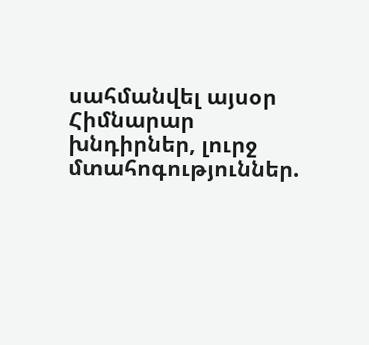սահմանվել այսօր Հիմնարար խնդիրներ, լուրջ մտահոգություններ.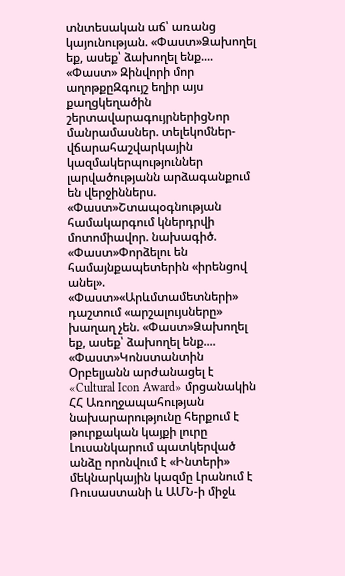տնտեսական աճ՝ առանց կայունության. «Փաստ»Ձախողել եք, ասեք՝ ձախողել ենք.... «Փաստ» Զինվորի մոր աղոթքըԶգույշ եղիր այս քաղցկեղածին շերտավարագույրներիցՆոր մանրամասներ. տելեկոմներ-վճարահաշվարկային կազմակերպություններ լարվածությանն արձագանքում են վերջիններս. «Փաստ»Շտապօգնության համակարգում կներդրվի մոտոմիավոր. նախագիծ. «Փաստ»Փորձելու են համայնքապետերին «իրենցով անել». «Փաստ»«Արևմտամետների» դաշտում «արշալույսները» խաղաղ չեն. «Փաստ»Ձախողել եք, ասեք՝ ձախողել ենք.... «Փաստ»Կոնստանտին Օրբելյանն արժանացել է «Cultural Icon Award» մրցանակին ՀՀ Առողջապահության նախարարությունը հերքում է թուրքական կայքի լուրը Լուսանկարում պատկերված անձը որոնվում է «Ինտերի» մեկնարկային կազմը Լրանում է Ռուսաստանի և ԱՄՆ-ի միջև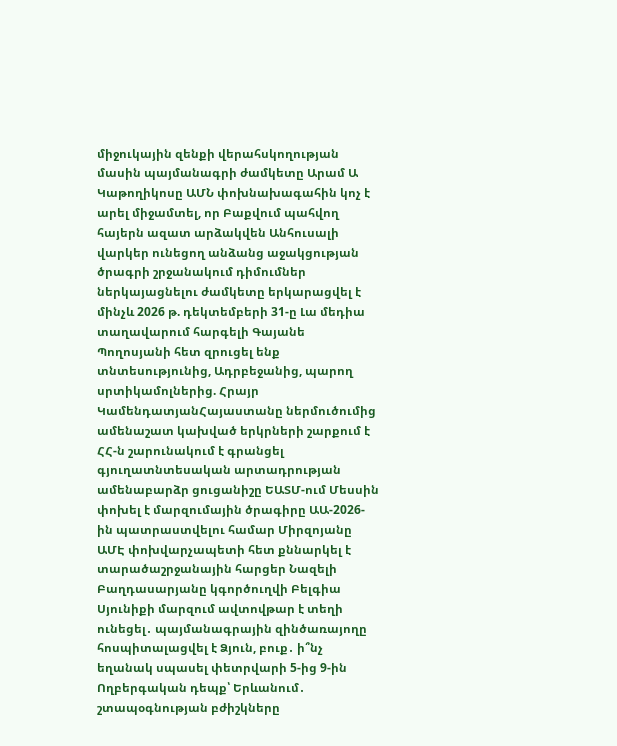միջուկային զենքի վերահսկողության մասին պայմանագրի ժամկետը Արամ Ա Կաթողիկոսը ԱՄՆ փոխնախագահին կոչ է արել միջամտել, որ Բաքվում պահվող հայերն ազատ արձակվեն Անհուսալի վարկեր ունեցող անձանց աջակցության ծրագրի շրջանակում դիմումներ ներկայացնելու ժամկետը երկարացվել է մինչև 2026 թ. դեկտեմբերի 31-ը Լա մեդիա տաղավարում հարգելի Գայանե Պողոսյանի հետ զրուցել ենք տնտեսությունից, Ադրբեջանից, պարող սրտիկամոլներից. Հրայր ԿամենդատյանՀայաստանը ներմուծումից ամենաշատ կախված երկրների շարքում է ՀՀ-ն շարունակում է գրանցել գյուղատնտեսական արտադրության ամենաբարձր ցուցանիշը ԵԱՏՄ-ում Մեսսին փոխել է մարզումային ծրագիրը ԱԱ-2026-ին պատրաստվելու համար Միրզոյանը ԱՄԷ փոխվարչապետի հետ քննարկել է տարածաշրջանային հարցեր Նազելի Բաղդասարյանը կգործուղվի Բելգիա Սյունիքի մարզում ավտովթար է տեղի ունեցել․ պայմանագրային զինծառայողը հոսպիտալացվել է Ձյուն, բուք․ ի՞նչ եղանակ սպասել փետրվարի 5-ից 9-ին Ողբերգական դեպք՝ Երևանում․ շտապօգնության բժիշկները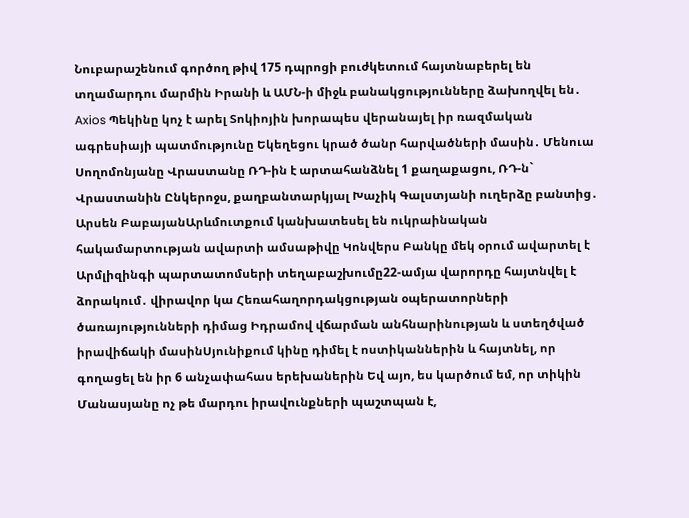Նուբարաշենում գործող թիվ 175 դպրոցի բուժկետում հայտնաբերել են տղամարդու մարմին Իրանի և ԱՄՆ-ի միջև բանակցությունները ձախողվել են․ Axios Պեկինը կոչ է արել Տոկիոյին խորապես վերանայել իր ռազմական ագրեսիայի պատմությունը Եկեղեցու կրած ծանր հարվածների մասին․ Մենուա Սողոմոնյանը Վրաստանը ՌԴ-ին է արտահանձնել 1 քաղաքացու, ՌԴ-ն` Վրաստանին Ընկերոջս, քաղբանտարկյալ Խաչիկ Գալստյանի ուղերձը բանտից․ Արսեն ԲաբայանԱրևմուտքում կանխատեսել են ուկրաինական հակամարտության ավարտի ամսաթիվը Կոնվերս Բանկը մեկ օրում ավարտել է Արմլիզինգի պարտատոմսերի տեղաբաշխումը22-ամյա վարորդը հայտնվել է ձորակում․ վիրավոր կա Հեռահաղորդակցության օպերատորների ծառայությունների դիմաց Իդրամով վճարման անհնարինության և ստեղծված իրավիճակի մասինՍյունիքում կինը դիմել է ոստիկաններին և հայտնել, որ գողացել են իր 6 անչափահաս երեխաներին Եվ այո, ես կարծում եմ, որ տիկին Մանասյանը ոչ թե մարդու իրավունքների պաշտպան է,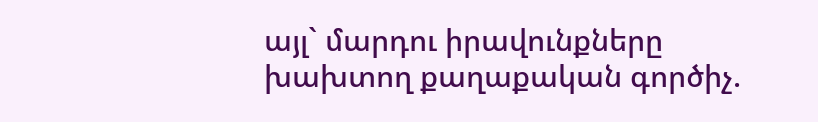այլ` մարդու իրավունքները խախտող քաղաքական գործիչ.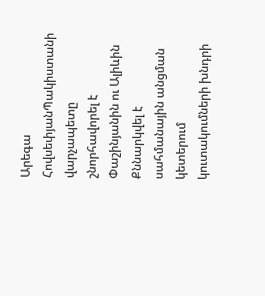Արեգա ՀովսեփյանՊակիստանի վարչապետը շնորհավորել է Փաշինյանին ու Ալիևին Քննարկվել է սահմանային անցման կետերում կուտակումների խնդրի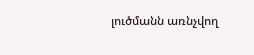լուծմանն առնչվող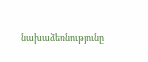նախաձեռնությունը